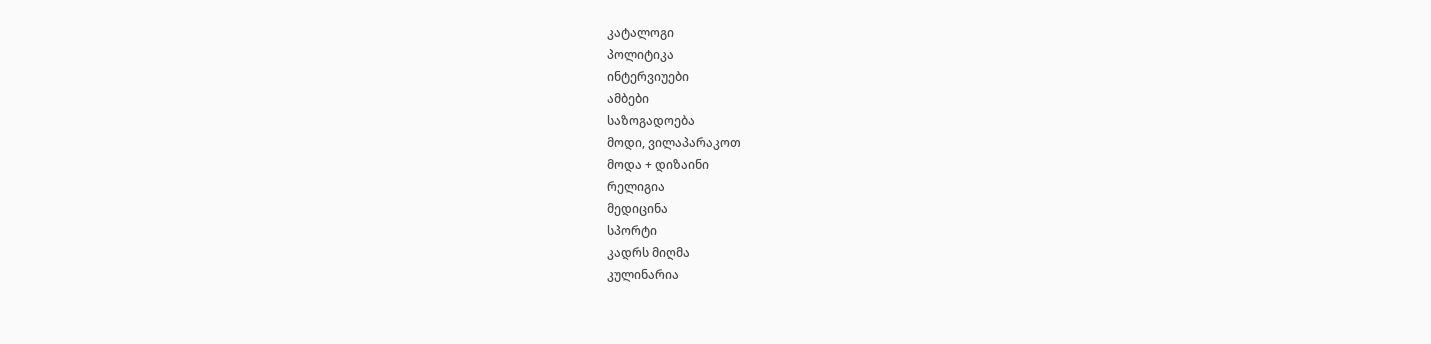კატალოგი
პოლიტიკა
ინტერვიუები
ამბები
საზოგადოება
მოდი, ვილაპარაკოთ
მოდა + დიზაინი
რელიგია
მედიცინა
სპორტი
კადრს მიღმა
კულინარია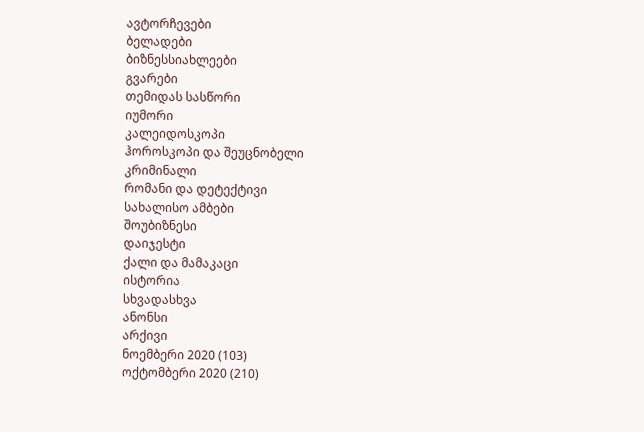ავტორჩევები
ბელადები
ბიზნესსიახლეები
გვარები
თემიდას სასწორი
იუმორი
კალეიდოსკოპი
ჰოროსკოპი და შეუცნობელი
კრიმინალი
რომანი და დეტექტივი
სახალისო ამბები
შოუბიზნესი
დაიჯესტი
ქალი და მამაკაცი
ისტორია
სხვადასხვა
ანონსი
არქივი
ნოემბერი 2020 (103)
ოქტომბერი 2020 (210)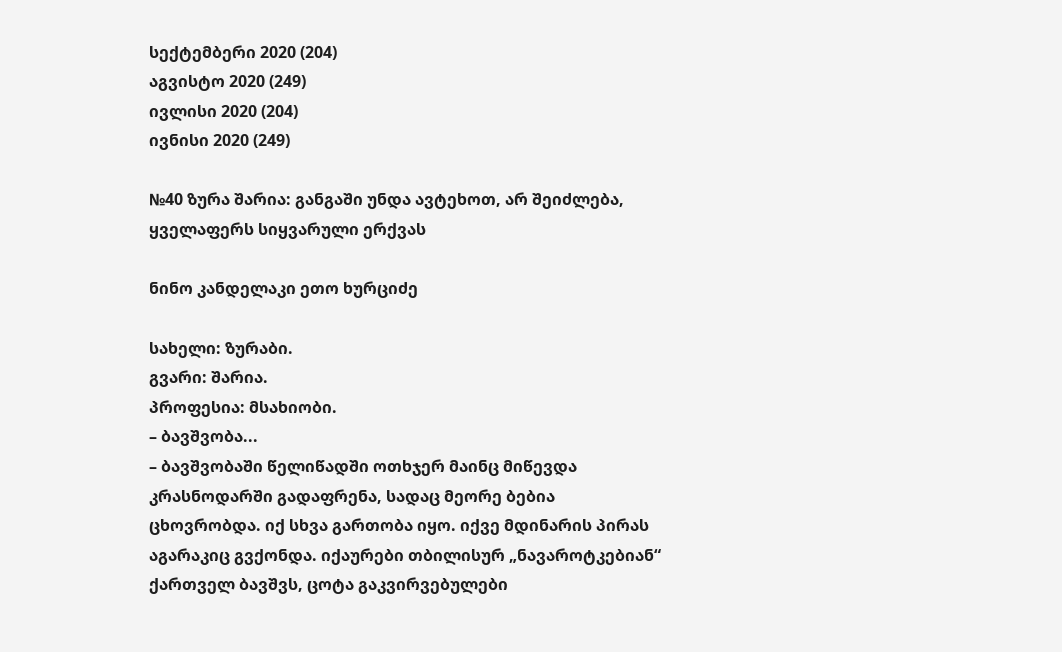სექტემბერი 2020 (204)
აგვისტო 2020 (249)
ივლისი 2020 (204)
ივნისი 2020 (249)

№40 ზურა შარია: განგაში უნდა ავტეხოთ, არ შეიძლება, ყველაფერს სიყვარული ერქვას

ნინო კანდელაკი ეთო ხურციძე

სახელი: ზურაბი.
გვარი: შარია.
პროფესია: მსახიობი.
– ბავშვობა...
– ბავშვობაში წელიწადში ოთხჯერ მაინც მიწევდა კრასნოდარში გადაფრენა, სადაც მეორე ბებია ცხოვრობდა. იქ სხვა გართობა იყო. იქვე მდინარის პირას აგარაკიც გვქონდა. იქაურები თბილისურ „ნავაროტკებიან“ ქართველ ბავშვს, ცოტა გაკვირვებულები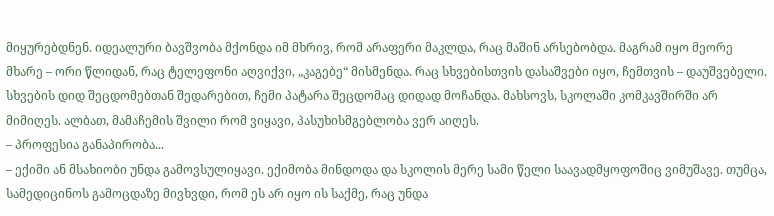მიყურებდნენ. იდეალური ბავშვობა მქონდა იმ მხრივ, რომ არაფერი მაკლდა, რაც მაშინ არსებობდა. მაგრამ იყო მეორე მხარე – ორი წლიდან, რაც ტელეფონი აღვიქვი, „კაგებე“ მისმენდა. რაც სხვებისთვის დასაშვები იყო, ჩემთვის – დაუშვებელი. სხვების დიდ შეცდომებთან შედარებით, ჩემი პატარა შეცდომაც დიდად მოჩანდა. მახსოვს, სკოლაში კომკავშირში არ მიმიღეს. ალბათ, მამაჩემის შვილი რომ ვიყავი, პასუხისმგებლობა ვერ აიღეს.
– პროფესია განაპირობა...
– ექიმი ან მსახიობი უნდა გამოვსულიყავი. ექიმობა მინდოდა და სკოლის მერე სამი წელი საავადმყოფოშიც ვიმუშავე. თუმცა, სამედიცინოს გამოცდაზე მივხვდი, რომ ეს არ იყო ის საქმე, რაც უნდა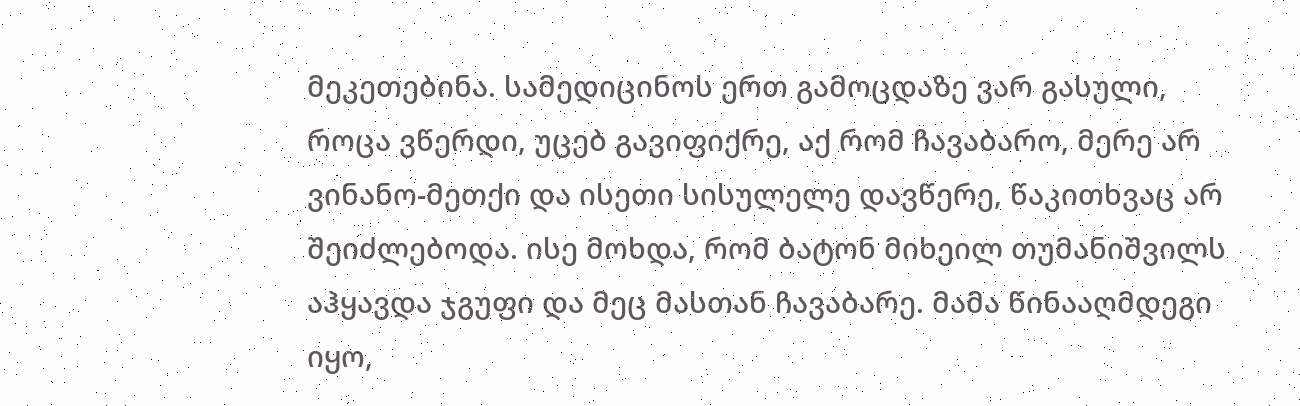მეკეთებინა. სამედიცინოს ერთ გამოცდაზე ვარ გასული, როცა ვწერდი, უცებ გავიფიქრე, აქ რომ ჩავაბარო, მერე არ ვინანო-მეთქი და ისეთი სისულელე დავწერე, წაკითხვაც არ შეიძლებოდა. ისე მოხდა, რომ ბატონ მიხეილ თუმანიშვილს აჰყავდა ჯგუფი და მეც მასთან ჩავაბარე. მამა წინააღმდეგი იყო,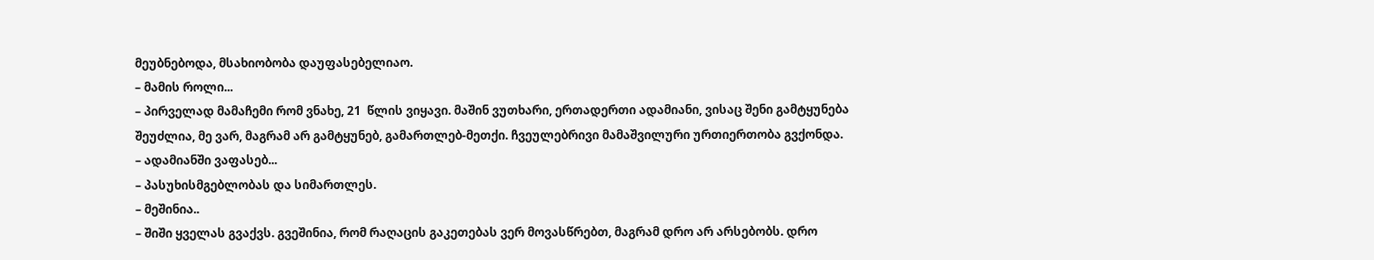მეუბნებოდა, მსახიობობა დაუფასებელიაო.
– მამის როლი...
– პირველად მამაჩემი რომ ვნახე, 21  წლის ვიყავი. მაშინ ვუთხარი, ერთადერთი ადამიანი, ვისაც შენი გამტყუნება შეუძლია, მე ვარ, მაგრამ არ გამტყუნებ, გამართლებ-მეთქი. ჩვეულებრივი მამაშვილური ურთიერთობა გვქონდა.
– ადამიანში ვაფასებ...
– პასუხისმგებლობას და სიმართლეს.
– მეშინია..
– შიში ყველას გვაქვს. გვეშინია, რომ რაღაცის გაკეთებას ვერ მოვასწრებთ, მაგრამ დრო არ არსებობს. დრო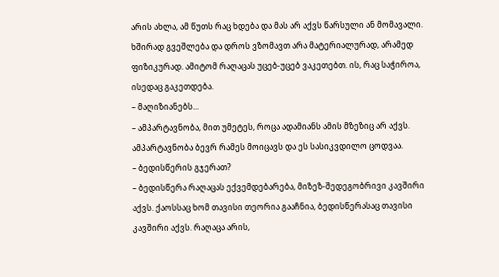არის ახლა, ამ წუთს რაც ხდება და მას არ აქვს წარსული ან მომავალი. ხშირად გვეშლება და დროს ვზომავთ არა მატერიალურად, არამედ ფიზიკურად. ამიტომ რაღაცას უცებ-უცებ ვაკეთებთ. ის, რაც საჭიროა, ისედაც გაკეთდება.
– მაღიზიანებს...
– ამპარტავნობა, მით უმეტეს, როცა ადამიანს ამის მზეზიც არ აქვს. ამპარტავნობა ბევრ რამეს მოიცავს და ეს სასიკვდილო ცოდვაა.
– ბედისწერის გჯერათ?
– ბედისწერა რაღაცას ექვემდებარება, მიზეზ-შედეგობრივი კავშირი აქვს. ქაოსსაც ხომ თავისი თეორია გააჩნია, ბედისწერასაც თავისი კავშირი აქვს. რაღაცა არის,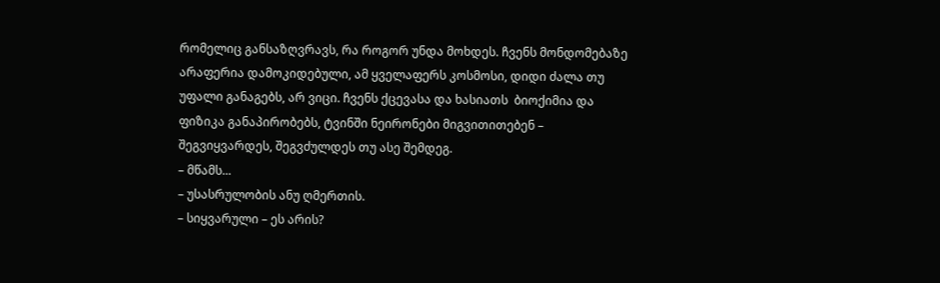რომელიც განსაზღვრავს, რა როგორ უნდა მოხდეს. ჩვენს მონდომებაზე არაფერია დამოკიდებული, ამ ყველაფერს კოსმოსი, დიდი ძალა თუ უფალი განაგებს, არ ვიცი. ჩვენს ქცევასა და ხასიათს  ბიოქიმია და ფიზიკა განაპირობებს, ტვინში ნეირონები მიგვითითებენ – შეგვიყვარდეს, შეგვძულდეს თუ ასე შემდეგ.
– მწამს...
– უსასრულობის ანუ ღმერთის.
– სიყვარული – ეს არის?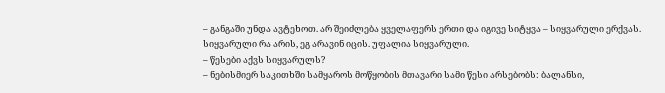– განგაში უნდა ავტეხოთ. არ შეიძლება ყველაფერს ერთი და იგივე სიტყვა – სიყვარული ერქვას. სიყვარული რა არის, ეგ არავინ იცის. უფალია სიყვარული.
– წესები აქვს სიყვარულს?
– ნებისმიერ საკითხში სამყაროს მოწყობის მთავარი სამი წესი არსებობს: ბალანსი,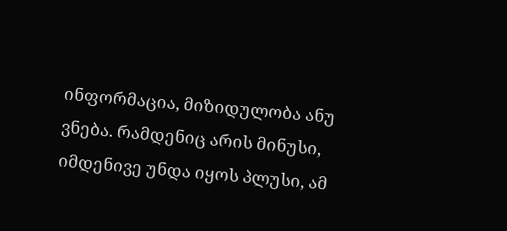ინფორმაცია, მიზიდულობა ანუ ვნება. რამდენიც არის მინუსი, იმდენივე უნდა იყოს პლუსი, ამ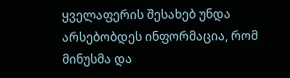ყველაფერის შესახებ უნდა არსებობდეს ინფორმაცია, რომ მინუსმა და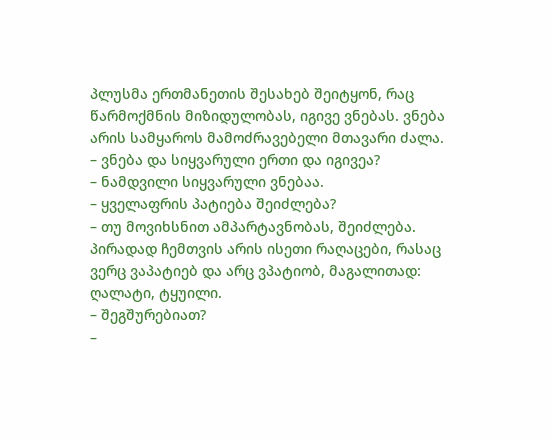პლუსმა ერთმანეთის შესახებ შეიტყონ, რაც წარმოქმნის მიზიდულობას, იგივე ვნებას. ვნება არის სამყაროს მამოძრავებელი მთავარი ძალა.
– ვნება და სიყვარული ერთი და იგივეა?
– ნამდვილი სიყვარული ვნებაა.
– ყველაფრის პატიება შეიძლება?
– თუ მოვიხსნით ამპარტავნობას, შეიძლება. პირადად ჩემთვის არის ისეთი რაღაცები, რასაც ვერც ვაპატიებ და არც ვპატიობ, მაგალითად: ღალატი, ტყუილი.
– შეგშურებიათ?
–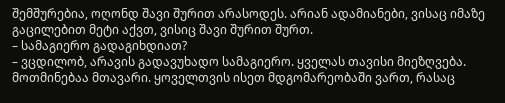შემშურებია, ოღონდ შავი შურით არასოდეს. არიან ადამიანები, ვისაც იმაზე გაცილებით მეტი აქვთ, ვისიც შავი შურით შურთ.
– სამაგიერო გადაგიხდიათ?
– ვცდილობ, არავის გადავუხადო სამაგიერო. ყველას თავისი მიეზღვება. მოთმინებაა მთავარი. ყოველთვის ისეთ მდგომარეობაში ვართ, რასაც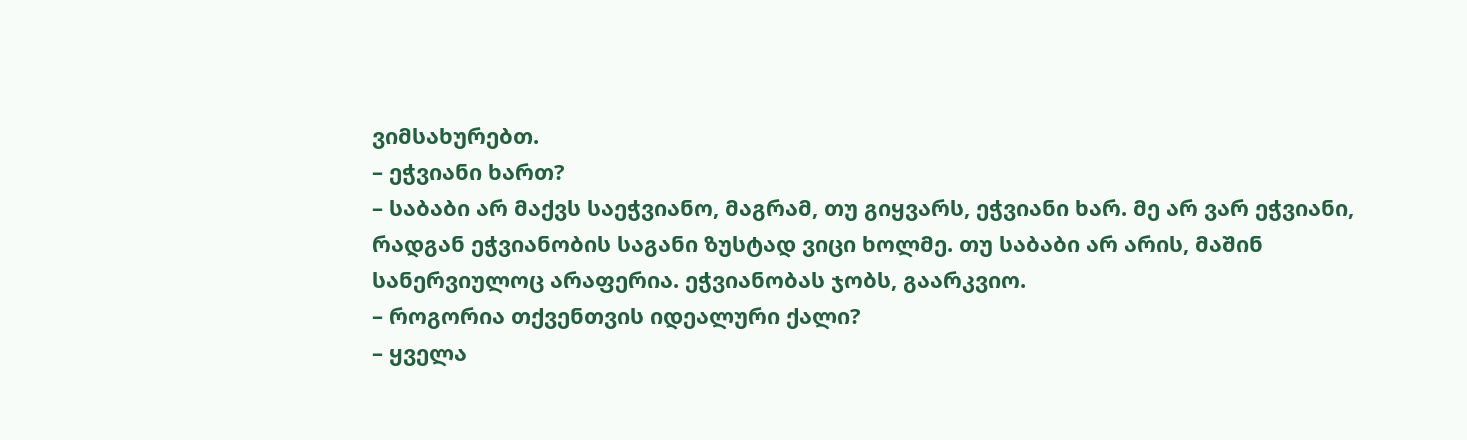ვიმსახურებთ.
– ეჭვიანი ხართ?
– საბაბი არ მაქვს საეჭვიანო, მაგრამ, თუ გიყვარს, ეჭვიანი ხარ. მე არ ვარ ეჭვიანი, რადგან ეჭვიანობის საგანი ზუსტად ვიცი ხოლმე. თუ საბაბი არ არის, მაშინ სანერვიულოც არაფერია. ეჭვიანობას ჯობს, გაარკვიო.
– როგორია თქვენთვის იდეალური ქალი?
– ყველა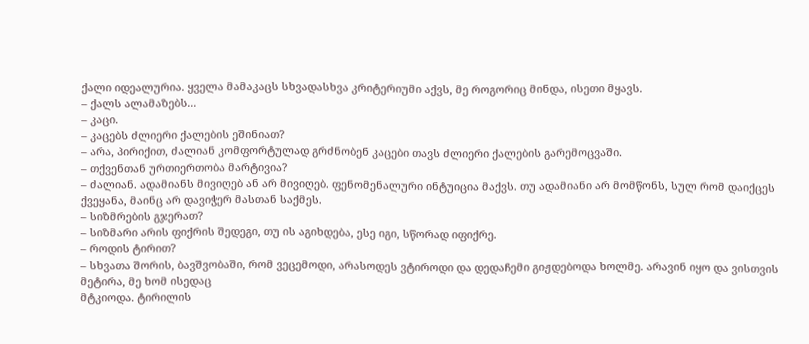ქალი იდეალურია. ყველა მამაკაცს სხვადასხვა კრიტერიუმი აქვს, მე როგორიც მინდა, ისეთი მყავს.
– ქალს ალამაზებს...
– კაცი.
– კაცებს ძლიერი ქალების ეშინიათ?
– არა, პირიქით, ძალიან კომფორტულად გრძნობენ კაცები თავს ძლიერი ქალების გარემოცვაში.
– თქვენთან ურთიერთობა მარტივია?
– ძალიან. ადამიანს მივიღებ ან არ მივიღებ. ფენომენალური ინტუიცია მაქვს. თუ ადამიანი არ მომწონს, სულ რომ დაიქცეს ქვეყანა, მაინც არ დავიჭერ მასთან საქმეს.
– სიზმრების გჯერათ?
– სიზმარი არის ფიქრის შედეგი, თუ ის აგიხდება, ესე იგი, სწორად იფიქრე.
– როდის ტირით?
– სხვათა შორის, ბავშვობაში, რომ ვეცემოდი, არასოდეს ვტიროდი და დედაჩემი გიჟდებოდა ხოლმე. არავინ იყო და ვისთვის მეტირა, მე ხომ ისედაც
მტკიოდა. ტირილის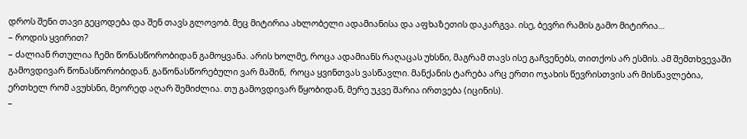დროს შენი თავი გეცოდება და შენ თავს გლოვობ. მეც მიტირია ახლობელი ადამიანისა და აფხაზეთის დაკარგვა. ისე, ბევრი რამის გამო მიტირია...
– როდის ყვირით?
– ძალიან რთულია ჩემი წონასწორობიდან გამოყვანა. არის ხოლმე, როცა ადამიანს რაღაცას უხსნი, მაგრამ თავს ისე გაჩვენებს, თითქოს არ ესმის. ამ შემთხვევაში გამოვდივარ წონასწორობიდან. გაწონასწორებული ვარ მაშინ,  როცა ყვინთვას ვასწავლი. მანქანის ტარება არც ერთი ოჯახის წევრისთვის არ მისწავლებია, ერთხელ რომ ავუხსნი, მეორედ აღარ შემიძლია. თუ გამოვდივარ წყობიდან, მერე უკვე შარია ირთვება (იცინის).
–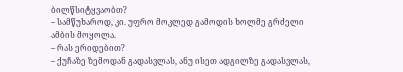ბილწსიტყვაობთ?
– სამწუხაროდ, კი. უფრო მოკლედ გამოდის ხოლმე გრძელი ამბის მოყოლა.
– რას ერიდებით?
– ქუჩაზე ზემოდან გადასვლას, ანუ ისეთ ადგილზე გადასვლას,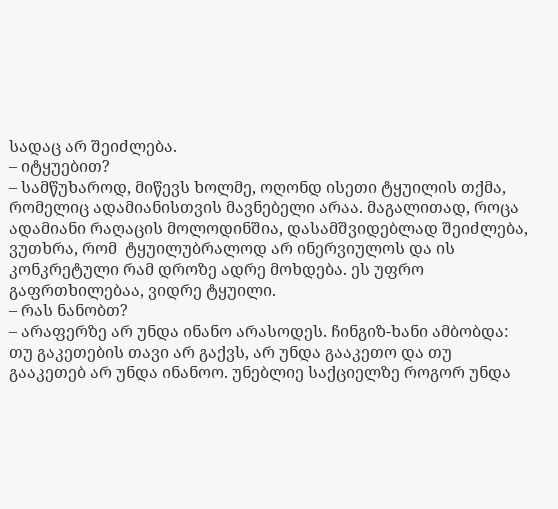სადაც არ შეიძლება.
– იტყუებით?
– სამწუხაროდ, მიწევს ხოლმე, ოღონდ ისეთი ტყუილის თქმა, რომელიც ადამიანისთვის მავნებელი არაა. მაგალითად, როცა ადამიანი რაღაცის მოლოდინშია, დასამშვიდებლად შეიძლება, ვუთხრა, რომ  ტყუილუბრალოდ არ ინერვიულოს და ის კონკრეტული რამ დროზე ადრე მოხდება. ეს უფრო გაფრთხილებაა, ვიდრე ტყუილი.
– რას ნანობთ?
– არაფერზე არ უნდა ინანო არასოდეს. ჩინგიზ-ხანი ამბობდა: თუ გაკეთების თავი არ გაქვს, არ უნდა გააკეთო და თუ გააკეთებ არ უნდა ინანოო. უნებლიე საქციელზე როგორ უნდა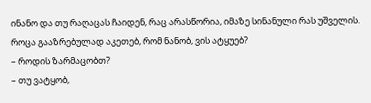ინანო და თუ რაღაცას ჩაიდენ, რაც არასწორია, იმაზე სინანული რას უშველის. როცა გააზრებულად აკეთებ, რომ ნანობ, ვის ატყუებ?
– როდის ზარმაცობთ?
– თუ ვატყობ,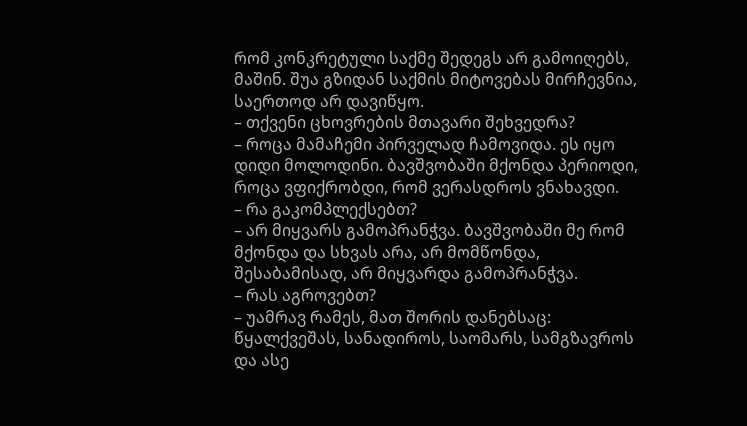რომ კონკრეტული საქმე შედეგს არ გამოიღებს, მაშინ. შუა გზიდან საქმის მიტოვებას მირჩევნია, საერთოდ არ დავიწყო.
– თქვენი ცხოვრების მთავარი შეხვედრა?
– როცა მამაჩემი პირველად ჩამოვიდა. ეს იყო დიდი მოლოდინი. ბავშვობაში მქონდა პერიოდი, როცა ვფიქრობდი, რომ ვერასდროს ვნახავდი.
– რა გაკომპლექსებთ?
– არ მიყვარს გამოპრანჭვა. ბავშვობაში მე რომ მქონდა და სხვას არა, არ მომწონდა, შესაბამისად, არ მიყვარდა გამოპრანჭვა.
– რას აგროვებთ?
– უამრავ რამეს, მათ შორის დანებსაც: წყალქვეშას, სანადიროს, საომარს, სამგზავროს და ასე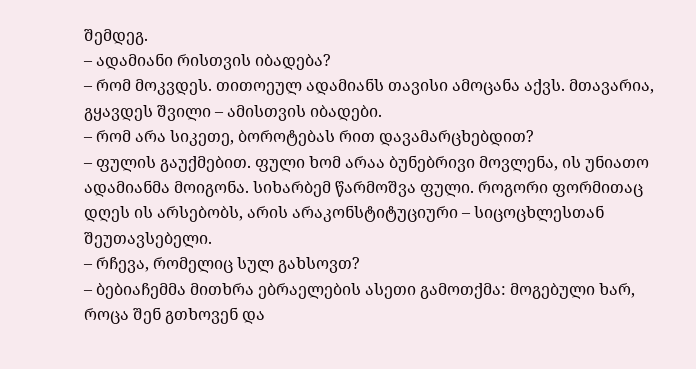შემდეგ.
– ადამიანი რისთვის იბადება?
– რომ მოკვდეს. თითოეულ ადამიანს თავისი ამოცანა აქვს. მთავარია, გყავდეს შვილი – ამისთვის იბადები.
– რომ არა სიკეთე, ბოროტებას რით დავამარცხებდით?
– ფულის გაუქმებით. ფული ხომ არაა ბუნებრივი მოვლენა, ის უნიათო ადამიანმა მოიგონა. სიხარბემ წარმოშვა ფული. როგორი ფორმითაც დღეს ის არსებობს, არის არაკონსტიტუციური – სიცოცხლესთან შეუთავსებელი.
– რჩევა, რომელიც სულ გახსოვთ?
– ბებიაჩემმა მითხრა ებრაელების ასეთი გამოთქმა: მოგებული ხარ, როცა შენ გთხოვენ და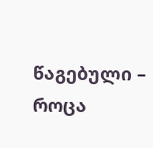წაგებული – როცა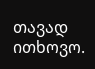თავად ითხოვო.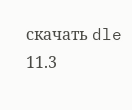скачать dle 11.3